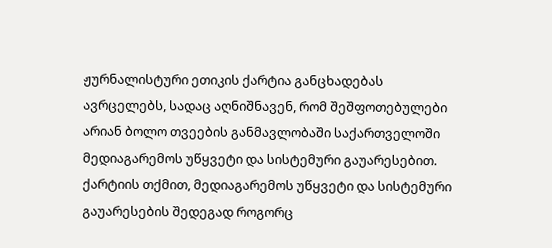ჟურნალისტური ეთიკის ქარტია განცხადებას ავრცელებს, სადაც აღნიშნავენ, რომ შეშფოთებულები არიან ბოლო თვეების განმავლობაში საქართველოში მედიაგარემოს უწყვეტი და სისტემური გაუარესებით.
ქარტიის თქმით, მედიაგარემოს უწყვეტი და სისტემური გაუარესების შედეგად როგორც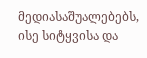მედიასაშუალებებს, ისე სიტყვისა და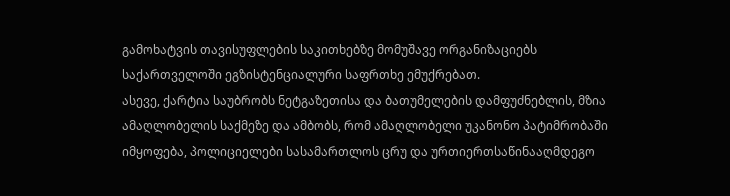გამოხატვის თავისუფლების საკითხებზე მომუშავე ორგანიზაციებს საქართველოში ეგზისტენციალური საფრთხე ემუქრებათ.
ასევე, ქარტია საუბრობს ნეტგაზეთისა და ბათუმელების დამფუძნებლის, მზია ამაღლობელის საქმეზე და ამბობს, რომ ამაღლობელი უკანონო პატიმრობაში იმყოფება, პოლიციელები სასამართლოს ცრუ და ურთიერთსაწინააღმდეგო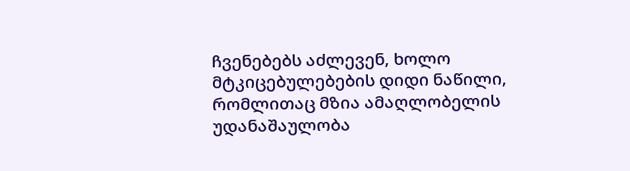ჩვენებებს აძლევენ, ხოლო მტკიცებულებების დიდი ნაწილი, რომლითაც მზია ამაღლობელის უდანაშაულობა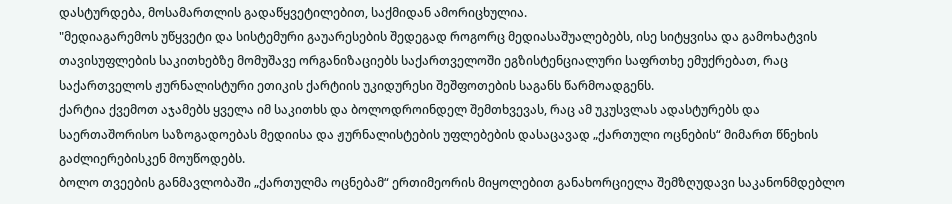დასტურდება, მოსამართლის გადაწყვეტილებით, საქმიდან ამორიცხულია.
"მედიაგარემოს უწყვეტი და სისტემური გაუარესების შედეგად როგორც მედიასაშუალებებს, ისე სიტყვისა და გამოხატვის თავისუფლების საკითხებზე მომუშავე ორგანიზაციებს საქართველოში ეგზისტენციალური საფრთხე ემუქრებათ, რაც საქართველოს ჟურნალისტური ეთიკის ქარტიის უკიდურესი შეშფოთების საგანს წარმოადგენს.
ქარტია ქვემოთ აჯამებს ყველა იმ საკითხს და ბოლოდროინდელ შემთხვევას, რაც ამ უკუსვლას ადასტურებს და საერთაშორისო საზოგადოებას მედიისა და ჟურნალისტების უფლებების დასაცავად „ქართული ოცნების“ მიმართ წნეხის გაძლიერებისკენ მოუწოდებს.
ბოლო თვეების განმავლობაში „ქართულმა ოცნებამ“ ერთიმეორის მიყოლებით განახორციელა შემზღუდავი საკანონმდებლო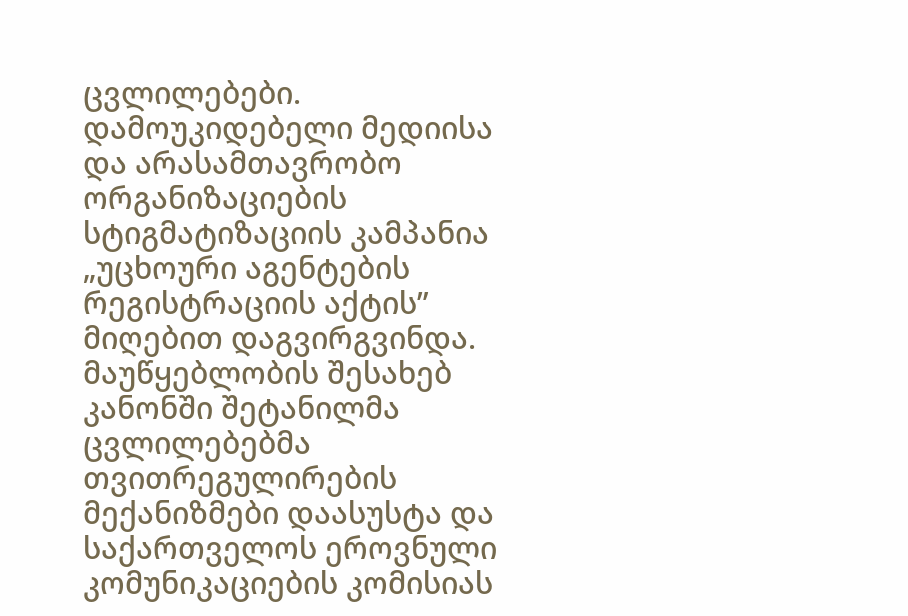ცვლილებები. დამოუკიდებელი მედიისა და არასამთავრობო ორგანიზაციების სტიგმატიზაციის კამპანია „უცხოური აგენტების რეგისტრაციის აქტის” მიღებით დაგვირგვინდა.
მაუწყებლობის შესახებ კანონში შეტანილმა ცვლილებებმა თვითრეგულირების მექანიზმები დაასუსტა და საქართველოს ეროვნული კომუნიკაციების კომისიას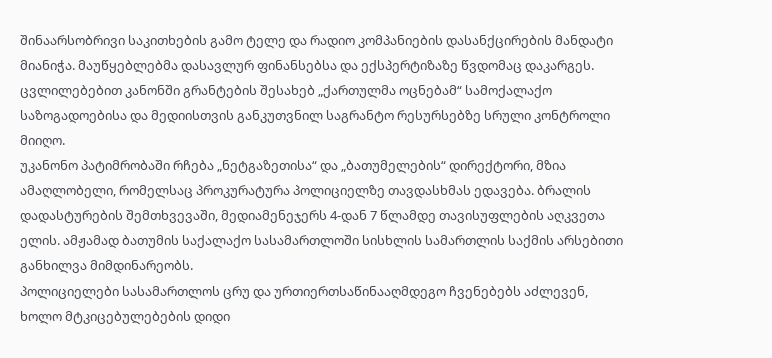შინაარსობრივი საკითხების გამო ტელე და რადიო კომპანიების დასანქცირების მანდატი მიანიჭა. მაუწყებლებმა დასავლურ ფინანსებსა და ექსპერტიზაზე წვდომაც დაკარგეს. ცვლილებებით კანონში გრანტების შესახებ „ქართულმა ოცნებამ“ სამოქალაქო საზოგადოებისა და მედიისთვის განკუთვნილ საგრანტო რესურსებზე სრული კონტროლი მიიღო.
უკანონო პატიმრობაში რჩება „ნეტგაზეთისა“ და „ბათუმელების“ დირექტორი, მზია ამაღლობელი, რომელსაც პროკურატურა პოლიციელზე თავდასხმას ედავება. ბრალის დადასტურების შემთხვევაში, მედიამენეჯერს 4-დან 7 წლამდე თავისუფლების აღკვეთა ელის. ამჟამად ბათუმის საქალაქო სასამართლოში სისხლის სამართლის საქმის არსებითი განხილვა მიმდინარეობს.
პოლიციელები სასამართლოს ცრუ და ურთიერთსაწინააღმდეგო ჩვენებებს აძლევენ, ხოლო მტკიცებულებების დიდი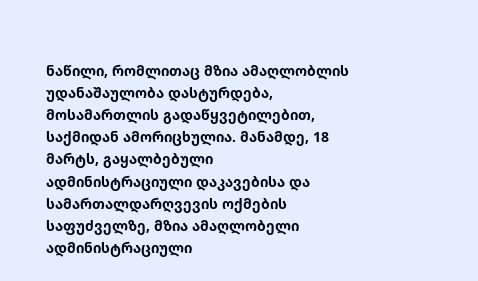ნაწილი, რომლითაც მზია ამაღლობლის უდანაშაულობა დასტურდება, მოსამართლის გადაწყვეტილებით, საქმიდან ამორიცხულია. მანამდე, 18 მარტს, გაყალბებული ადმინისტრაციული დაკავებისა და სამართალდარღვევის ოქმების საფუძველზე, მზია ამაღლობელი ადმინისტრაციული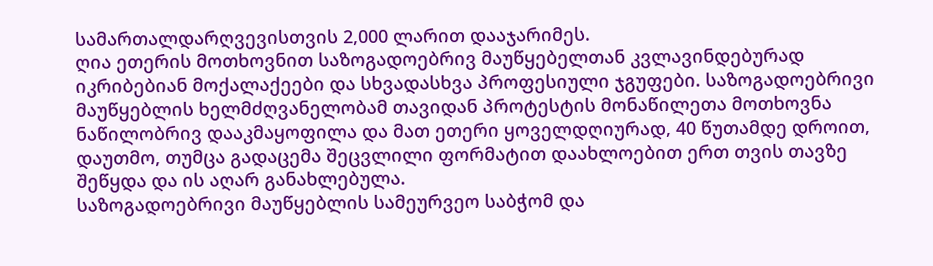სამართალდარღვევისთვის 2,000 ლარით დააჯარიმეს.
ღია ეთერის მოთხოვნით საზოგადოებრივ მაუწყებელთან კვლავინდებურად იკრიბებიან მოქალაქეები და სხვადასხვა პროფესიული ჯგუფები. საზოგადოებრივი მაუწყებლის ხელმძღვანელობამ თავიდან პროტესტის მონაწილეთა მოთხოვნა ნაწილობრივ დააკმაყოფილა და მათ ეთერი ყოველდღიურად, 40 წუთამდე დროით, დაუთმო, თუმცა გადაცემა შეცვლილი ფორმატით დაახლოებით ერთ თვის თავზე შეწყდა და ის აღარ განახლებულა.
საზოგადოებრივი მაუწყებლის სამეურვეო საბჭომ და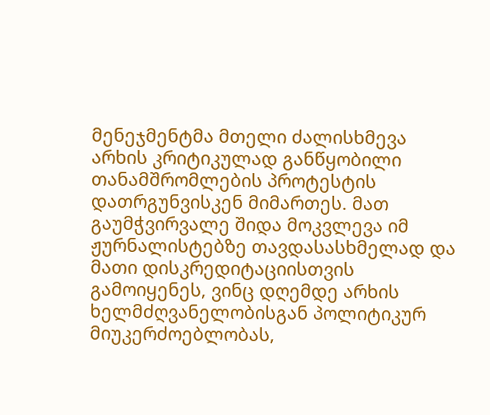მენეჯმენტმა მთელი ძალისხმევა არხის კრიტიკულად განწყობილი თანამშრომლების პროტესტის დათრგუნვისკენ მიმართეს. მათ გაუმჭვირვალე შიდა მოკვლევა იმ ჟურნალისტებზე თავდასასხმელად და მათი დისკრედიტაციისთვის გამოიყენეს, ვინც დღემდე არხის ხელმძღვანელობისგან პოლიტიკურ მიუკერძოებლობას,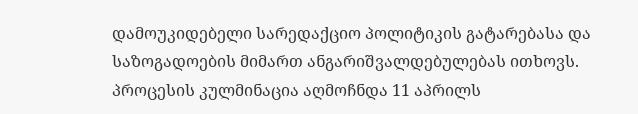დამოუკიდებელი სარედაქციო პოლიტიკის გატარებასა და საზოგადოების მიმართ ანგარიშვალდებულებას ითხოვს.
პროცესის კულმინაცია აღმოჩნდა 11 აპრილს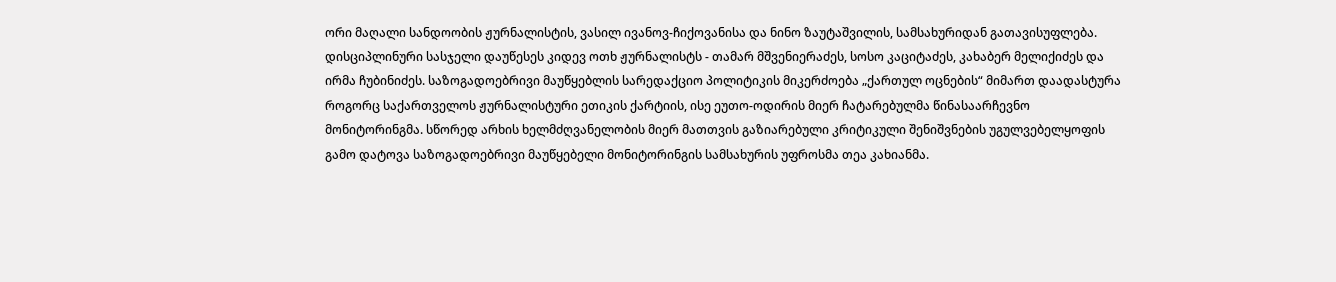ორი მაღალი სანდოობის ჟურნალისტის, ვასილ ივანოვ-ჩიქოვანისა და ნინო ზაუტაშვილის, სამსახურიდან გათავისუფლება. დისციპლინური სასჯელი დაუწესეს კიდევ ოთხ ჟურნალისტს - თამარ მშვენიერაძეს, სოსო კაციტაძეს, კახაბერ მელიქიძეს და ირმა ჩუბინიძეს. საზოგადოებრივი მაუწყებლის სარედაქციო პოლიტიკის მიკერძოება „ქართულ ოცნების“ მიმართ დაადასტურა როგორც საქართველოს ჟურნალისტური ეთიკის ქარტიის, ისე ეუთო-ოდირის მიერ ჩატარებულმა წინასაარჩევნო მონიტორინგმა. სწორედ არხის ხელმძღვანელობის მიერ მათთვის გაზიარებული კრიტიკული შენიშვნების უგულვებელყოფის გამო დატოვა საზოგადოებრივი მაუწყებელი მონიტორინგის სამსახურის უფროსმა თეა კახიანმა.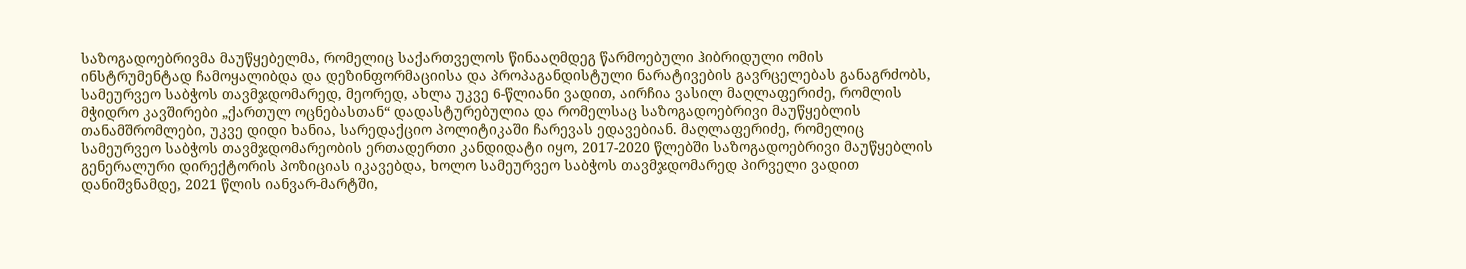საზოგადოებრივმა მაუწყებელმა, რომელიც საქართველოს წინააღმდეგ წარმოებული ჰიბრიდული ომის ინსტრუმენტად ჩამოყალიბდა და დეზინფორმაციისა და პროპაგანდისტული ნარატივების გავრცელებას განაგრძობს, სამეურვეო საბჭოს თავმჯდომარედ, მეორედ, ახლა უკვე 6-წლიანი ვადით, აირჩია ვასილ მაღლაფერიძე, რომლის მჭიდრო კავშირები „ქართულ ოცნებასთან“ დადასტურებულია და რომელსაც საზოგადოებრივი მაუწყებლის თანამშრომლები, უკვე დიდი ხანია, სარედაქციო პოლიტიკაში ჩარევას ედავებიან. მაღლაფერიძე, რომელიც სამეურვეო საბჭოს თავმჯდომარეობის ერთადერთი კანდიდატი იყო, 2017-2020 წლებში საზოგადოებრივი მაუწყებლის გენერალური დირექტორის პოზიციას იკავებდა, ხოლო სამეურვეო საბჭოს თავმჯდომარედ პირველი ვადით დანიშვნამდე, 2021 წლის იანვარ-მარტში,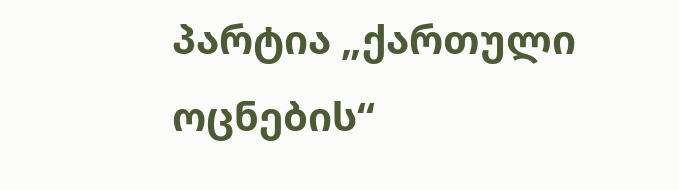პარტია „ქართული ოცნების“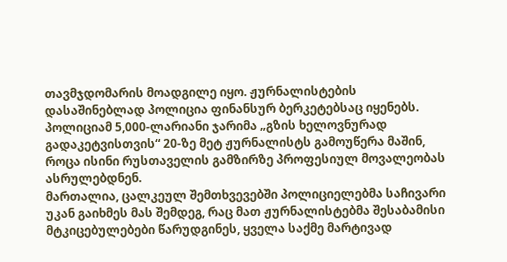თავმჯდომარის მოადგილე იყო. ჟურნალისტების დასაშინებლად პოლიცია ფინანსურ ბერკეტებსაც იყენებს. პოლიციამ 5,000-ლარიანი ჯარიმა „გზის ხელოვნურად გადაკეტვისთვის“ 20-ზე მეტ ჟურნალისტს გამოუწერა მაშინ, როცა ისინი რუსთაველის გამზირზე პროფესიულ მოვალეობას ასრულებდნენ.
მართალია, ცალკეულ შემთხვევებში პოლიციელებმა საჩივარი უკან გაიხმეს მას შემდეგ, რაც მათ ჟურნალისტებმა შესაბამისი მტკიცებულებები წარუდგინეს, ყველა საქმე მარტივად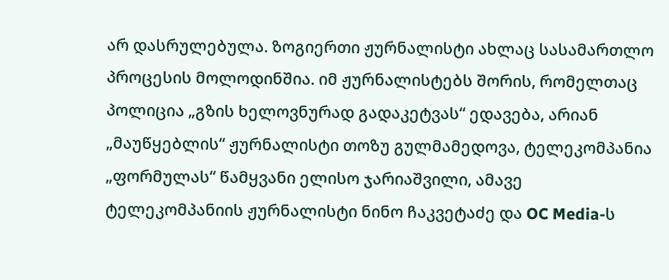არ დასრულებულა. ზოგიერთი ჟურნალისტი ახლაც სასამართლო პროცესის მოლოდინშია. იმ ჟურნალისტებს შორის, რომელთაც პოლიცია „გზის ხელოვნურად გადაკეტვას“ ედავება, არიან „მაუწყებლის“ ჟურნალისტი თოზუ გულმამედოვა, ტელეკომპანია „ფორმულას“ წამყვანი ელისო ჯარიაშვილი, ამავე ტელეკომპანიის ჟურნალისტი ნინო ჩაკვეტაძე და OC Media-ს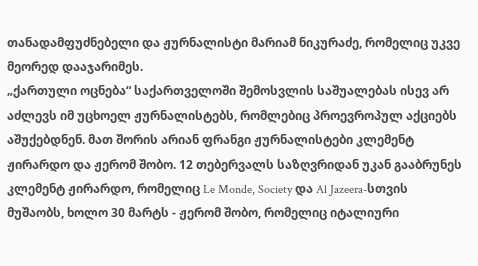თანადამფუძნებელი და ჟურნალისტი მარიამ ნიკურაძე, რომელიც უკვე მეორედ დააჯარიმეს.
„ქართული ოცნება“ საქართველოში შემოსვლის საშუალებას ისევ არ აძლევს იმ უცხოელ ჟურნალისტებს, რომლებიც პროევროპულ აქციებს აშუქებდნენ. მათ შორის არიან ფრანგი ჟურნალისტები კლემენტ ჟირარდო და ჟერომ შობო. 12 თებერვალს საზღვრიდან უკან გააბრუნეს კლემენტ ჟირარდო, რომელიც Le Monde, Society და Al Jazeera-სთვის მუშაობს, ხოლო 30 მარტს - ჟერომ შობო, რომელიც იტალიური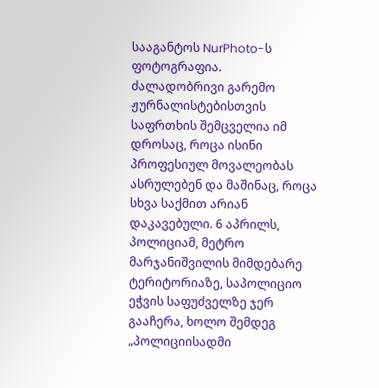სააგანტოს NurPhoto-ს ფოტოგრაფია.
ძალადობრივი გარემო ჟურნალისტებისთვის საფრთხის შემცველია იმ დროსაც, როცა ისინი პროფესიულ მოვალეობას ასრულებენ და მაშინაც, როცა სხვა საქმით არიან დაკავებული. 6 აპრილს, პოლიციამ, მეტრო მარჯანიშვილის მიმდებარე ტერიტორიაზე, საპოლიციო ეჭვის საფუძველზე ჯერ გააჩერა, ხოლო შემდეგ „პოლიციისადმი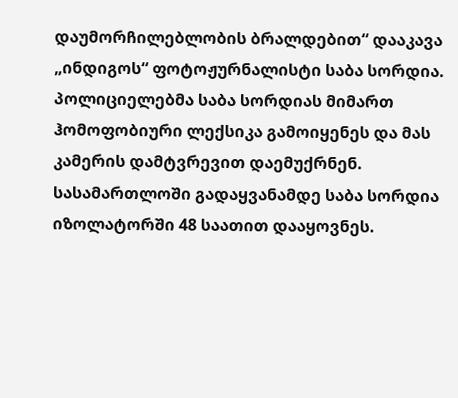დაუმორჩილებლობის ბრალდებით“ დააკავა „ინდიგოს“ ფოტოჟურნალისტი საბა სორდია. პოლიციელებმა საბა სორდიას მიმართ ჰომოფობიური ლექსიკა გამოიყენეს და მას კამერის დამტვრევით დაემუქრნენ.
სასამართლოში გადაყვანამდე საბა სორდია იზოლატორში 48 საათით დააყოვნეს.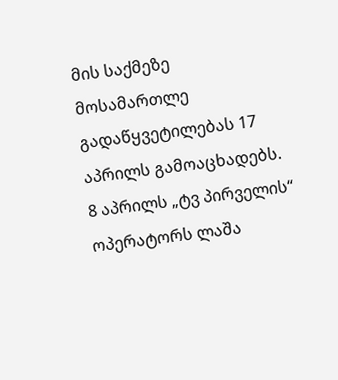მის საქმეზე მოსამართლე გადაწყვეტილებას 17 აპრილს გამოაცხადებს. 8 აპრილს „ტვ პირველის“ ოპერატორს ლაშა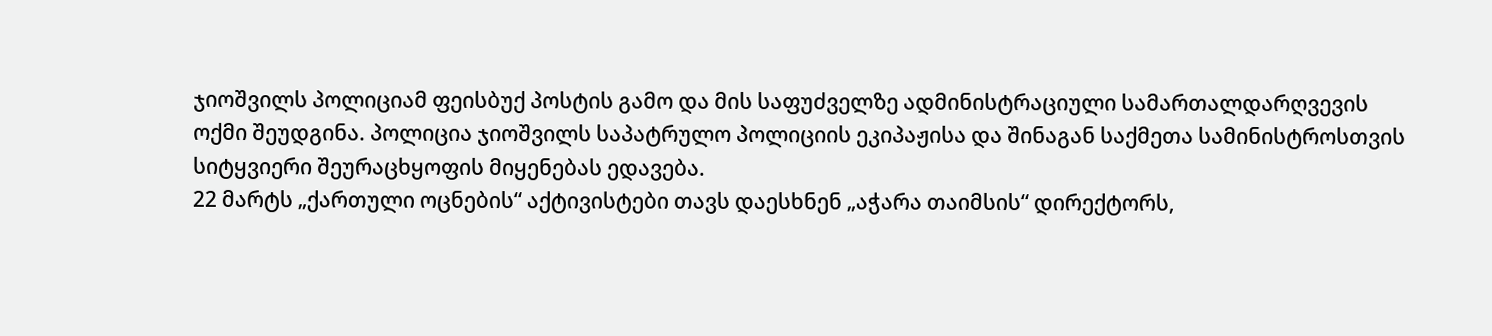ჯიოშვილს პოლიციამ ფეისბუქ პოსტის გამო და მის საფუძველზე ადმინისტრაციული სამართალდარღვევის ოქმი შეუდგინა. პოლიცია ჯიოშვილს საპატრულო პოლიციის ეკიპაჟისა და შინაგან საქმეთა სამინისტროსთვის სიტყვიერი შეურაცხყოფის მიყენებას ედავება.
22 მარტს „ქართული ოცნების“ აქტივისტები თავს დაესხნენ „აჭარა თაიმსის“ დირექტორს,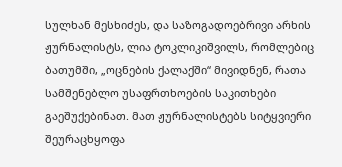სულხან მესხიძეს, და საზოგადოებრივი არხის ჟურნალისტს, ლია ტოკლიკიშვილს, რომლებიც ბათუმში, „ოცნების ქალაქში“ მივიდნენ, რათა სამშენებლო უსაფრთხოების საკითხები გაეშუქებინათ. მათ ჟურნალისტებს სიტყვიერი შეურაცხყოფა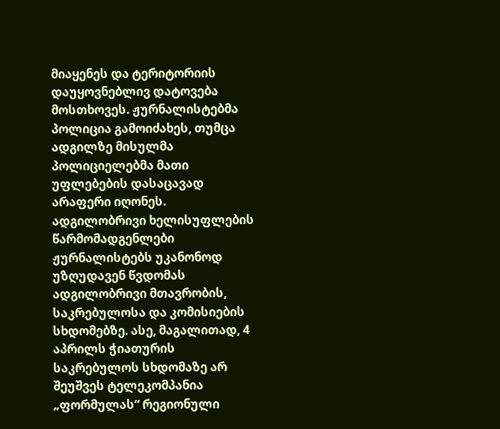მიაყენეს და ტერიტორიის დაუყოვნებლივ დატოვება მოსთხოვეს. ჟურნალისტებმა პოლიცია გამოიძახეს, თუმცა ადგილზე მისულმა პოლიციელებმა მათი უფლებების დასაცავად არაფერი იღონეს.
ადგილობრივი ხელისუფლების წარმომადგენლები ჟურნალისტებს უკანონოდ უზღუდავენ წვდომას ადგილობრივი მთავრობის, საკრებულოსა და კომისიების სხდომებზე. ასე, მაგალითად, 4 აპრილს ჭიათურის საკრებულოს სხდომაზე არ შეუშვეს ტელეკომპანია „ფორმულას“ რეგიონული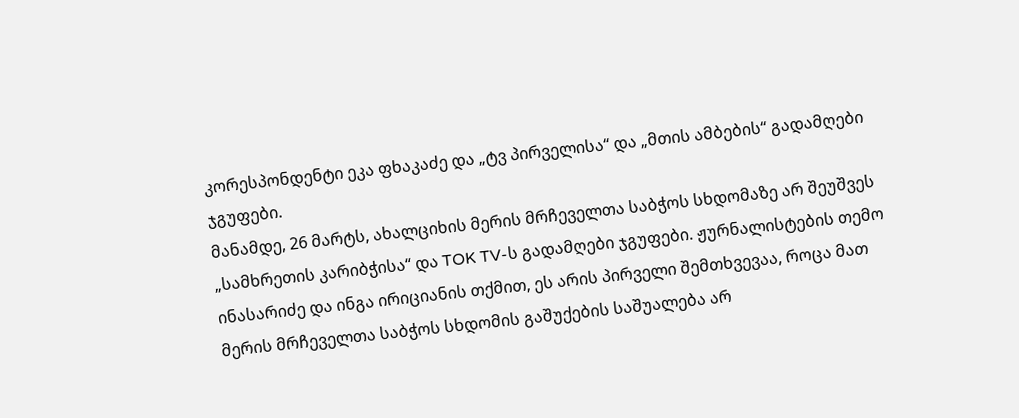კორესპონდენტი ეკა ფხაკაძე და „ტვ პირველისა“ და „მთის ამბების“ გადამღები ჯგუფები.
მანამდე, 26 მარტს, ახალციხის მერის მრჩეველთა საბჭოს სხდომაზე არ შეუშვეს „სამხრეთის კარიბჭისა“ და TOK TV-ს გადამღები ჯგუფები. ჟურნალისტების თემო ინასარიძე და ინგა ირიციანის თქმით, ეს არის პირველი შემთხვევაა, როცა მათ მერის მრჩეველთა საბჭოს სხდომის გაშუქების საშუალება არ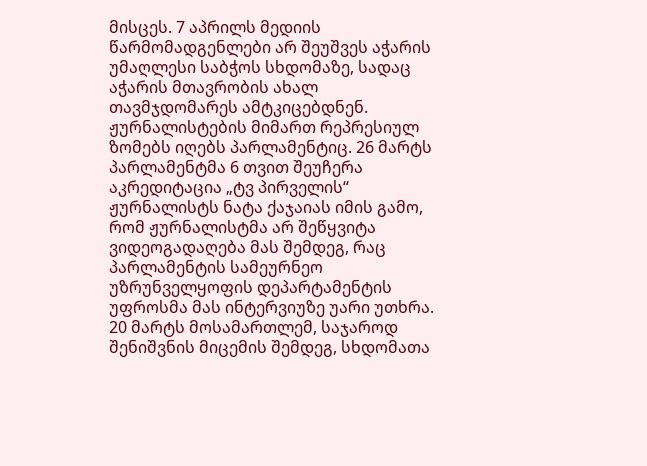მისცეს. 7 აპრილს მედიის წარმომადგენლები არ შეუშვეს აჭარის უმაღლესი საბჭოს სხდომაზე, სადაც აჭარის მთავრობის ახალ თავმჯდომარეს ამტკიცებდნენ.
ჟურნალისტების მიმართ რეპრესიულ ზომებს იღებს პარლამენტიც. 26 მარტს პარლამენტმა 6 თვით შეუჩერა აკრედიტაცია „ტვ პირველის“ ჟურნალისტს ნატა ქაჯაიას იმის გამო, რომ ჟურნალისტმა არ შეწყვიტა ვიდეოგადაღება მას შემდეგ, რაც პარლამენტის სამეურნეო უზრუნველყოფის დეპარტამენტის უფროსმა მას ინტერვიუზე უარი უთხრა. 20 მარტს მოსამართლემ, საჯაროდ შენიშვნის მიცემის შემდეგ, სხდომათა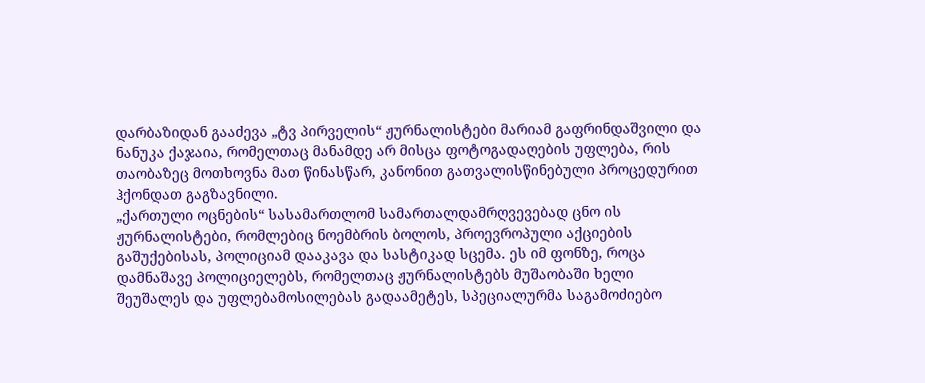დარბაზიდან გააძევა „ტვ პირველის“ ჟურნალისტები მარიამ გაფრინდაშვილი და ნანუკა ქაჯაია, რომელთაც მანამდე არ მისცა ფოტოგადაღების უფლება, რის თაობაზეც მოთხოვნა მათ წინასწარ, კანონით გათვალისწინებული პროცედურით ჰქონდათ გაგზავნილი.
„ქართული ოცნების“ სასამართლომ სამართალდამრღვევებად ცნო ის ჟურნალისტები, რომლებიც ნოემბრის ბოლოს, პროევროპული აქციების გაშუქებისას, პოლიციამ დააკავა და სასტიკად სცემა. ეს იმ ფონზე, როცა დამნაშავე პოლიციელებს, რომელთაც ჟურნალისტებს მუშაობაში ხელი შეუშალეს და უფლებამოსილებას გადაამეტეს, სპეციალურმა საგამოძიებო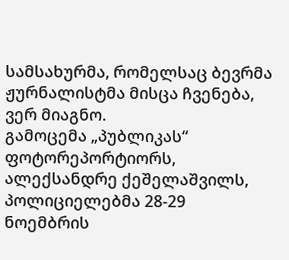სამსახურმა, რომელსაც ბევრმა ჟურნალისტმა მისცა ჩვენება, ვერ მიაგნო.
გამოცემა „პუბლიკას“ ფოტორეპორტიორს, ალექსანდრე ქეშელაშვილს, პოლიციელებმა 28-29 ნოემბრის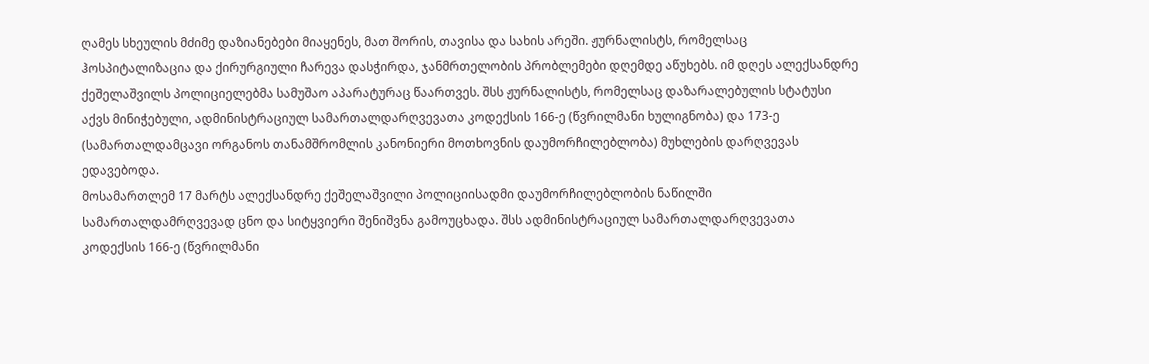ღამეს სხეულის მძიმე დაზიანებები მიაყენეს, მათ შორის, თავისა და სახის არეში. ჟურნალისტს, რომელსაც ჰოსპიტალიზაცია და ქირურგიული ჩარევა დასჭირდა, ჯანმრთელობის პრობლემები დღემდე აწუხებს. იმ დღეს ალექსანდრე ქეშელაშვილს პოლიციელებმა სამუშაო აპარატურაც წაართვეს. შსს ჟურნალისტს, რომელსაც დაზარალებულის სტატუსი აქვს მინიჭებული, ადმინისტრაციულ სამართალდარღვევათა კოდექსის 166-ე (წვრილმანი ხულიგნობა) და 173-ე (სამართალდამცავი ორგანოს თანამშრომლის კანონიერი მოთხოვნის დაუმორჩილებლობა) მუხლების დარღვევას ედავებოდა.
მოსამართლემ 17 მარტს ალექსანდრე ქეშელაშვილი პოლიციისადმი დაუმორჩილებლობის ნაწილში სამართალდამრღვევად ცნო და სიტყვიერი შენიშვნა გამოუცხადა. შსს ადმინისტრაციულ სამართალდარღვევათა კოდექსის 166-ე (წვრილმანი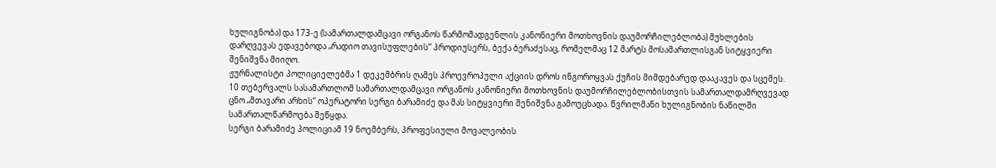ხულიგნობა) და 173-ე (სამართალდამცავი ორგანოს წარმომადგენლის კანონიერი მოთხოვნის დაუმორჩილებლობა) მუხლების დარღვევას ედავებოდა „რადიო თავისუფლების“ პროდიუსერს, ბექა ბერაძესაც, რომელმაც 12 მარტს მოსამართლისგან სიტყვიერი შენიშვნა მიიღო.
ჟურნალისტი პოლიციელებმა 1 დეკემბრის ღამეს პროევროპული აქციის დროს ინგოროყვას ქუჩის მიმდებარედ დააკავეს და სცემეს. 10 თებერვალს სასამართლომ სამართალდამცავი ორგანოს კანონიერი მოთხოვნის დაუმორჩილებლობისთვის სამართალდამრღვევად ცნო „მთავარი არხის“ ოპერატორი სერგი ბარამიძე და მას სიტყვიერი შენიშვნა გამოუცხადა. წვრილმანი ხულიგნობის ნაწილში სამართალწარმოება შეწყდა.
სერგი ბარამიძე პოლიციამ 19 ნოემბერს, პროფესიული მოვალეობის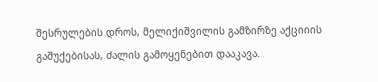შესრულების დროს, მელიქიშვილის გამზირზე აქციიის გაშუქებისას, ძალის გამოყენებით დააკავა.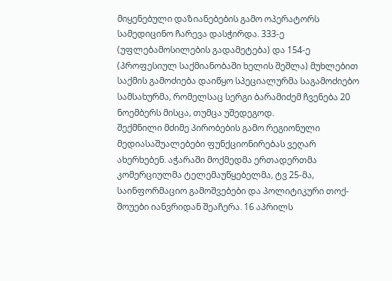მიყენებული დაზიანებების გამო ოპერატორს სამედიცინო ჩარევა დასჭირდა. 333-ე (უფლებამოსილების გადამეტება) და 154-ე (პროფესიულ საქმიანობაში ხელის შეშლა) მუხლებით საქმის გამოძიება დაიწყო სპეციალურმა საგამოძიებო სამსახურმა, რომელსაც სერგი ბარამიძემ ჩვენება 20 ნოემბერს მისცა, თუმცა უშედეგოდ.
შექმნილი მძიმე პირობების გამო რეგიონული მედიასაშუალებები ფუნქციონირებას ვეღარ ახერხებენ. აჭარაში მოქმედმა ერთადერთმა კომერციულმა ტელემაუწყებელმა, ტვ 25-მა, საინფორმაციო გამოშვებები და პოლიტიკური თოქ-შოუები იანვრიდან შეაჩერა. 16 აპრილს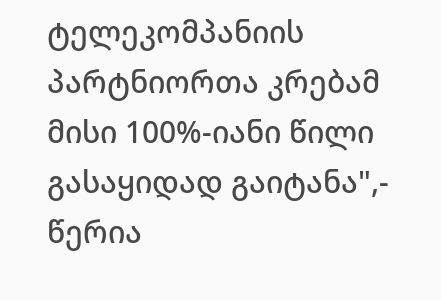ტელეკომპანიის პარტნიორთა კრებამ მისი 100%-იანი წილი გასაყიდად გაიტანა",- წერია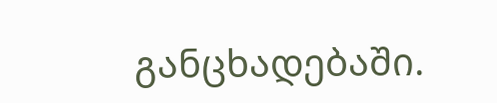განცხადებაში.